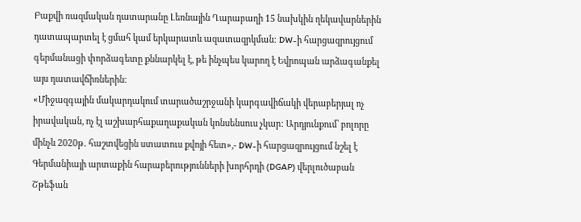Բաքվի ռազմական դատարանը Լեռնային Ղարաբաղի 15 նախկին ղեկավարներին դատապարտել է ցմահ կամ երկարատև ազատազրկման: DW-ի հարցազրույցում գերմանացի փորձագետը քննարկել է, թե ինչպես կարող է Եվրոպան արձագանքել այս դատավճիռներին։
«Միջազգային մակարդակում տարածաշրջանի կարգավիճակի վերաբերյալ ոչ իրավական, ոչ էլ աշխարհաքաղաքական կոնսենսուս չկար: Արդյունքում՝ բոլորը մինչև 2020թ․ հաշտվեցին ստատուս քվոյի հետ»,- DW-ի հարցազրույցում նշել է Գերմանիայի արտաքին հարաբերությունների խորհրդի (DGAP) վերլուծաբան Շթեֆան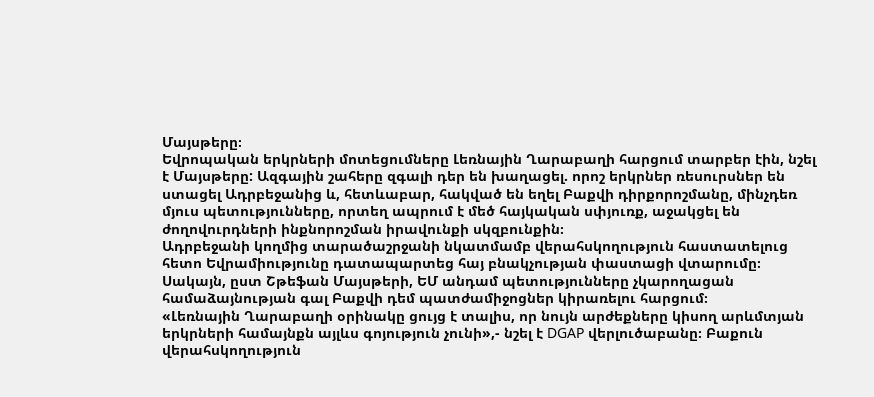Մայսթերը։
Եվրոպական երկրների մոտեցումները Լեռնային Ղարաբաղի հարցում տարբեր էին, նշել է Մայսթերը: Ազգային շահերը զգալի դեր են խաղացել. որոշ երկրներ ռեսուրսներ են ստացել Ադրբեջանից և, հետևաբար, հակված են եղել Բաքվի դիրքորոշմանը, մինչդեռ մյուս պետությունները, որտեղ ապրում է մեծ հայկական սփյուռք, աջակցել են ժողովուրդների ինքնորոշման իրավունքի սկզբունքին։
Ադրբեջանի կողմից տարածաշրջանի նկատմամբ վերահսկողություն հաստատելուց հետո Եվրամիությունը դատապարտեց հայ բնակչության փաստացի վտարումը։ Սակայն, ըստ Շթեֆան Մայսթերի, ԵՄ անդամ պետությունները չկարողացան համաձայնության գալ Բաքվի դեմ պատժամիջոցներ կիրառելու հարցում։
«Լեռնային Ղարաբաղի օրինակը ցույց է տալիս, որ նույն արժեքները կիսող արևմտյան երկրների համայնքն այլևս գոյություն չունի»,- նշել է DGAP վերլուծաբանը։ Բաքուն վերահսկողություն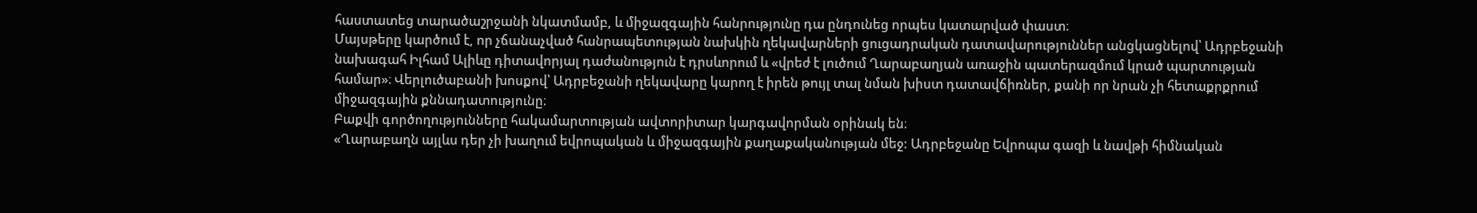հաստատեց տարածաշրջանի նկատմամբ, և միջազգային հանրությունը դա ընդունեց որպես կատարված փաստ։
Մայսթերը կարծում է, որ չճանաչված հանրապետության նախկին ղեկավարների ցուցադրական դատավարություններ անցկացնելով՝ Ադրբեջանի նախագահ Իլհամ Ալիևը դիտավորյալ դաժանություն է դրսևորում և «վրեժ է լուծում Ղարաբաղյան առաջին պատերազմում կրած պարտության համար»։ Վերլուծաբանի խոսքով՝ Ադրբեջանի ղեկավարը կարող է իրեն թույլ տալ նման խիստ դատավճիռներ, քանի որ նրան չի հետաքրքրում միջազգային քննադատությունը։
Բաքվի գործողությունները հակամարտության ավտորիտար կարգավորման օրինակ են։
«Ղարաբաղն այլևս դեր չի խաղում եվրոպական և միջազգային քաղաքականության մեջ: Ադրբեջանը Եվրոպա գազի և նավթի հիմնական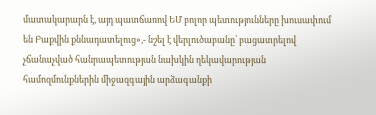մատակարարն է, այդ պատճառով ԵՄ բոլոր պետությունները խուսափում են Բաքվին քննադատելուց»,- նշել է վերլուծաբանը՝ բացատրելով չճանաչված հանրապետության նախկին ղեկավարության համոզմունքներին միջազգային արձագանքի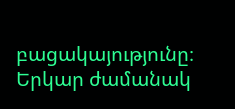բացակայությունը։
Երկար ժամանակ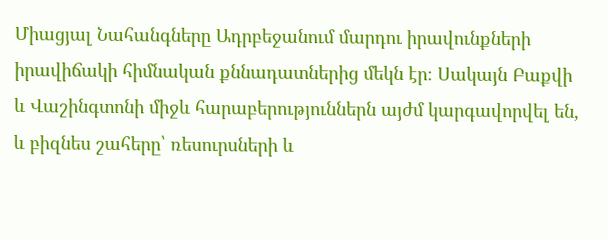Միացյալ Նահանգները Ադրբեջանում մարդու իրավունքների իրավիճակի հիմնական քննադատներից մեկն էր։ Սակայն Բաքվի և Վաշինգտոնի միջև հարաբերություններն այժմ կարգավորվել են, և բիզնես շահերը՝ ռեսուրսների և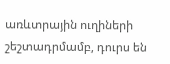առևտրային ուղիների շեշտադրմամբ, դուրս են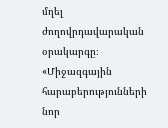մղել ժողովրդավարական օրակարգը։
«Միջազգային հարաբերությունների նոր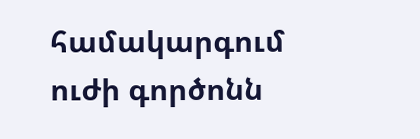համակարգում ուժի գործոնն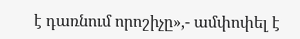է դառնում որոշիչը»,- ամփոփել է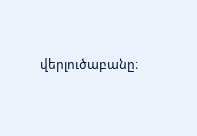վերլուծաբանը։